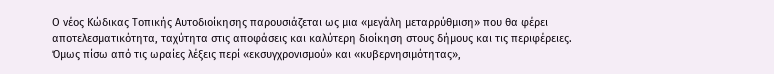Ο νέος Κώδικας Τοπικής Αυτοδιοίκησης παρουσιάζεται ως μια «μεγάλη μεταρρύθμιση» που θα φέρει αποτελεσματικότητα, ταχύτητα στις αποφάσεις και καλύτερη διοίκηση στους δήμους και τις περιφέρειες. Όμως πίσω από τις ωραίες λέξεις περί «εκσυγχρονισμού» και «κυβερνησιμότητας»,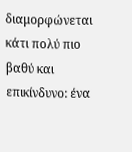διαμορφώνεται κάτι πολύ πιο βαθύ και επικίνδυνο: ένα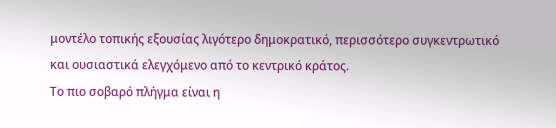μοντέλο τοπικής εξουσίας λιγότερο δημοκρατικό, περισσότερο συγκεντρωτικό και ουσιαστικά ελεγχόμενο από το κεντρικό κράτος.
Το πιο σοβαρό πλήγμα είναι η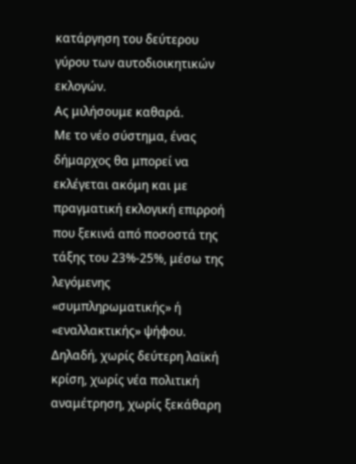κατάργηση του δεύτερου γύρου των αυτοδιοικητικών εκλογών.
Ας μιλήσουμε καθαρά.
Με το νέο σύστημα, ένας δήμαρχος θα μπορεί να εκλέγεται ακόμη και με πραγματική εκλογική επιρροή που ξεκινά από ποσοστά της τάξης του 23%-25%, μέσω της λεγόμενης «συμπληρωματικής» ή «εναλλακτικής» ψήφου. Δηλαδή, χωρίς δεύτερη λαϊκή κρίση, χωρίς νέα πολιτική αναμέτρηση, χωρίς ξεκάθαρη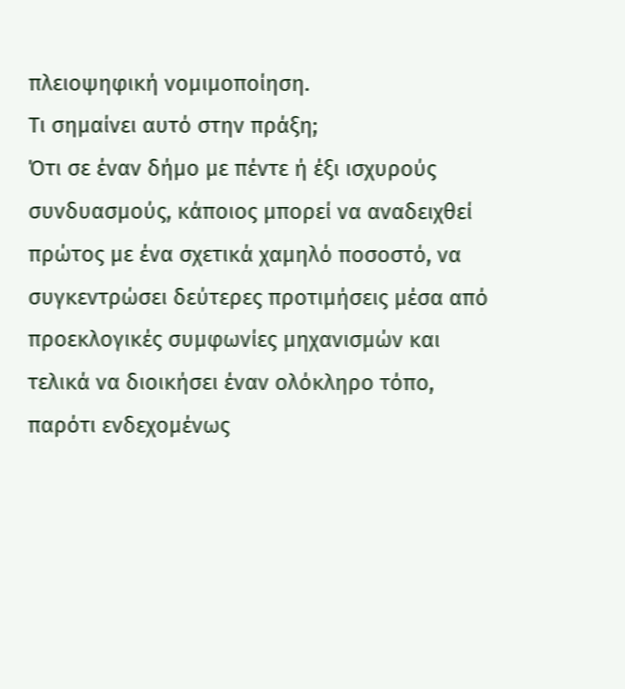πλειοψηφική νομιμοποίηση.
Τι σημαίνει αυτό στην πράξη;
Ότι σε έναν δήμο με πέντε ή έξι ισχυρούς συνδυασμούς, κάποιος μπορεί να αναδειχθεί πρώτος με ένα σχετικά χαμηλό ποσοστό, να συγκεντρώσει δεύτερες προτιμήσεις μέσα από προεκλογικές συμφωνίες μηχανισμών και τελικά να διοικήσει έναν ολόκληρο τόπο, παρότι ενδεχομένως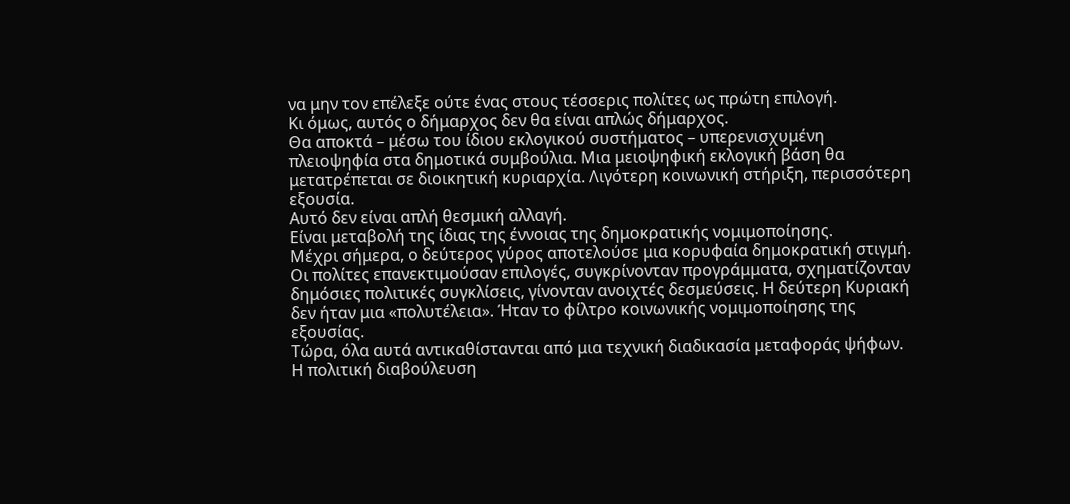να μην τον επέλεξε ούτε ένας στους τέσσερις πολίτες ως πρώτη επιλογή.
Κι όμως, αυτός ο δήμαρχος δεν θα είναι απλώς δήμαρχος.
Θα αποκτά – μέσω του ίδιου εκλογικού συστήματος – υπερενισχυμένη πλειοψηφία στα δημοτικά συμβούλια. Μια μειοψηφική εκλογική βάση θα μετατρέπεται σε διοικητική κυριαρχία. Λιγότερη κοινωνική στήριξη, περισσότερη εξουσία.
Αυτό δεν είναι απλή θεσμική αλλαγή.
Είναι μεταβολή της ίδιας της έννοιας της δημοκρατικής νομιμοποίησης.
Μέχρι σήμερα, ο δεύτερος γύρος αποτελούσε μια κορυφαία δημοκρατική στιγμή. Οι πολίτες επανεκτιμούσαν επιλογές, συγκρίνονταν προγράμματα, σχηματίζονταν δημόσιες πολιτικές συγκλίσεις, γίνονταν ανοιχτές δεσμεύσεις. Η δεύτερη Κυριακή δεν ήταν μια «πολυτέλεια». Ήταν το φίλτρο κοινωνικής νομιμοποίησης της εξουσίας.
Τώρα, όλα αυτά αντικαθίστανται από μια τεχνική διαδικασία μεταφοράς ψήφων.
Η πολιτική διαβούλευση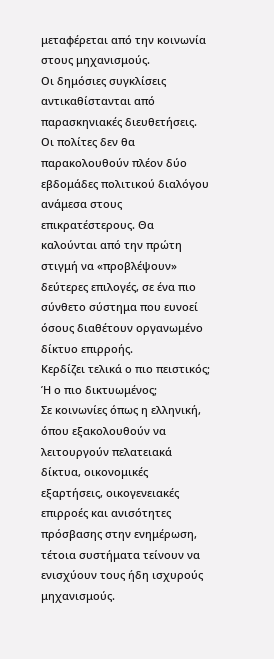μεταφέρεται από την κοινωνία στους μηχανισμούς.
Οι δημόσιες συγκλίσεις αντικαθίστανται από παρασκηνιακές διευθετήσεις.
Οι πολίτες δεν θα παρακολουθούν πλέον δύο εβδομάδες πολιτικού διαλόγου ανάμεσα στους επικρατέστερους. Θα καλούνται από την πρώτη στιγμή να «προβλέψουν» δεύτερες επιλογές, σε ένα πιο σύνθετο σύστημα που ευνοεί όσους διαθέτουν οργανωμένο δίκτυο επιρροής.
Κερδίζει τελικά ο πιο πειστικός;
Ή ο πιο δικτυωμένος;
Σε κοινωνίες όπως η ελληνική, όπου εξακολουθούν να λειτουργούν πελατειακά δίκτυα, οικονομικές εξαρτήσεις, οικογενειακές επιρροές και ανισότητες πρόσβασης στην ενημέρωση, τέτοια συστήματα τείνουν να ενισχύουν τους ήδη ισχυρούς μηχανισμούς.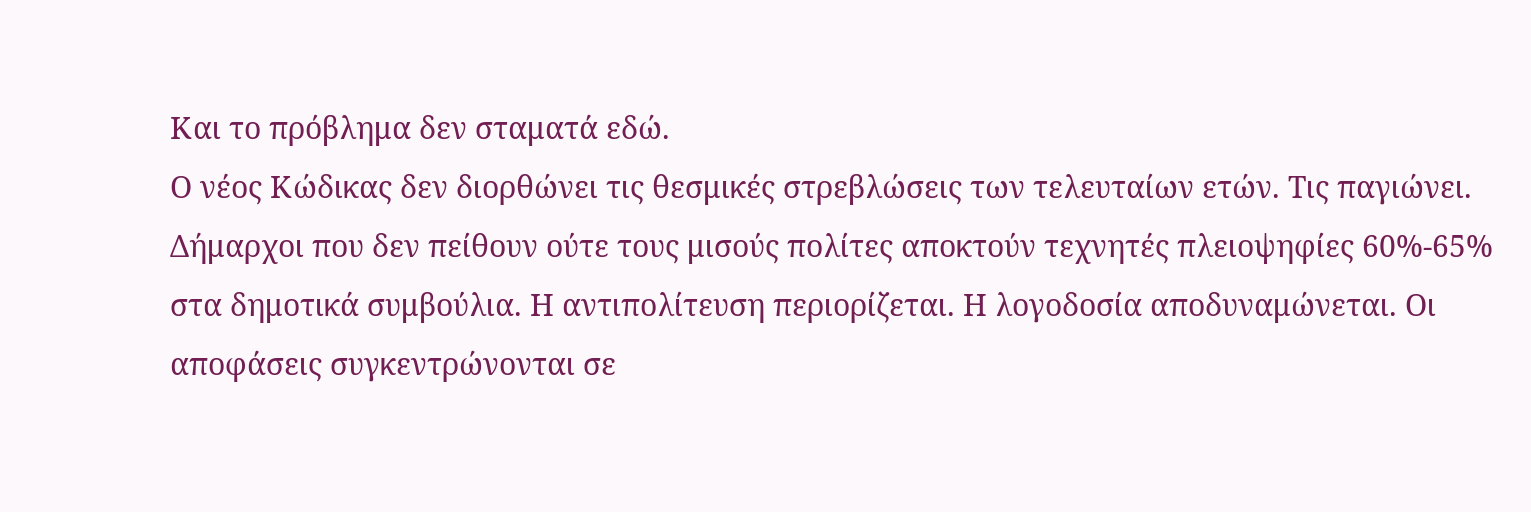Και το πρόβλημα δεν σταματά εδώ.
Ο νέος Κώδικας δεν διορθώνει τις θεσμικές στρεβλώσεις των τελευταίων ετών. Τις παγιώνει.
Δήμαρχοι που δεν πείθουν ούτε τους μισούς πολίτες αποκτούν τεχνητές πλειοψηφίες 60%-65% στα δημοτικά συμβούλια. Η αντιπολίτευση περιορίζεται. Η λογοδοσία αποδυναμώνεται. Οι αποφάσεις συγκεντρώνονται σε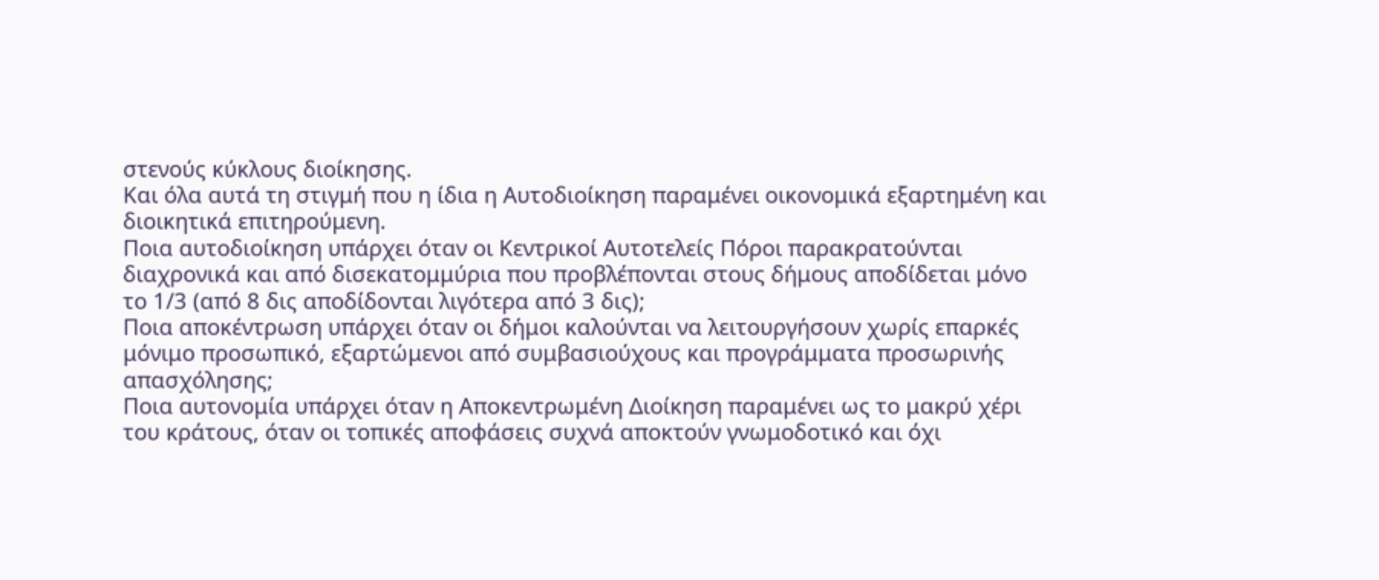στενούς κύκλους διοίκησης.
Και όλα αυτά τη στιγμή που η ίδια η Αυτοδιοίκηση παραμένει οικονομικά εξαρτημένη και διοικητικά επιτηρούμενη.
Ποια αυτοδιοίκηση υπάρχει όταν οι Κεντρικοί Αυτοτελείς Πόροι παρακρατούνται διαχρονικά και από δισεκατομμύρια που προβλέπονται στους δήμους αποδίδεται μόνο το 1/3 (από 8 δις αποδίδονται λιγότερα από 3 δις);
Ποια αποκέντρωση υπάρχει όταν οι δήμοι καλούνται να λειτουργήσουν χωρίς επαρκές μόνιμο προσωπικό, εξαρτώμενοι από συμβασιούχους και προγράμματα προσωρινής απασχόλησης;
Ποια αυτονομία υπάρχει όταν η Αποκεντρωμένη Διοίκηση παραμένει ως το μακρύ χέρι του κράτους, όταν οι τοπικές αποφάσεις συχνά αποκτούν γνωμοδοτικό και όχι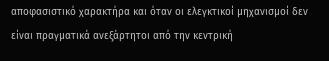αποφασιστικό χαρακτήρα και όταν οι ελεγκτικοί μηχανισμοί δεν είναι πραγματικά ανεξάρτητοι από την κεντρική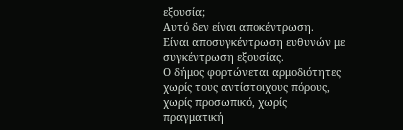εξουσία;
Αυτό δεν είναι αποκέντρωση.
Είναι αποσυγκέντρωση ευθυνών με συγκέντρωση εξουσίας.
Ο δήμος φορτώνεται αρμοδιότητες χωρίς τους αντίστοιχους πόρους, χωρίς προσωπικό, χωρίς πραγματική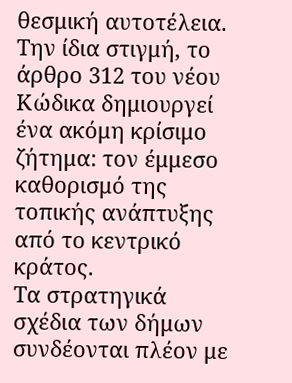θεσμική αυτοτέλεια.
Την ίδια στιγμή, το άρθρο 312 του νέου Κώδικα δημιουργεί ένα ακόμη κρίσιμο ζήτημα: τον έμμεσο καθορισμό της τοπικής ανάπτυξης από το κεντρικό κράτος.
Τα στρατηγικά σχέδια των δήμων συνδέονται πλέον με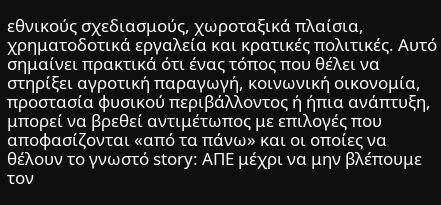εθνικούς σχεδιασμούς, χωροταξικά πλαίσια, χρηματοδοτικά εργαλεία και κρατικές πολιτικές. Αυτό σημαίνει πρακτικά ότι ένας τόπος που θέλει να στηρίξει αγροτική παραγωγή, κοινωνική οικονομία, προστασία φυσικού περιβάλλοντος ή ήπια ανάπτυξη, μπορεί να βρεθεί αντιμέτωπος με επιλογές που αποφασίζονται «από τα πάνω» και οι οποίες να θέλουν το γνωστό story: ΑΠΕ μέχρι να μην βλέπουμε τον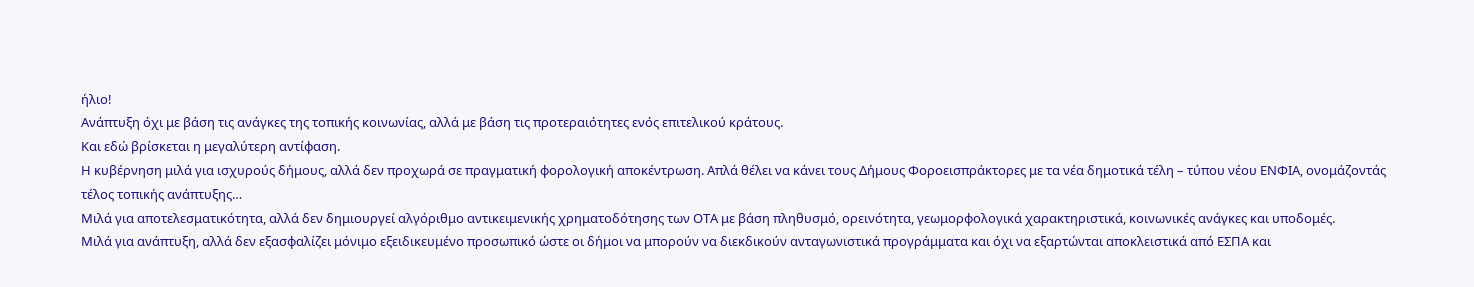ήλιο!
Ανάπτυξη όχι με βάση τις ανάγκες της τοπικής κοινωνίας, αλλά με βάση τις προτεραιότητες ενός επιτελικού κράτους.
Και εδώ βρίσκεται η μεγαλύτερη αντίφαση.
Η κυβέρνηση μιλά για ισχυρούς δήμους, αλλά δεν προχωρά σε πραγματική φορολογική αποκέντρωση. Απλά θέλει να κάνει τους Δήμους Φοροεισπράκτορες με τα νέα δημοτικά τέλη – τύπου νέου ΕΝΦΙΑ, ονομάζοντάς τέλος τοπικής ανάπτυξης…
Μιλά για αποτελεσματικότητα, αλλά δεν δημιουργεί αλγόριθμο αντικειμενικής χρηματοδότησης των ΟΤΑ με βάση πληθυσμό, ορεινότητα, γεωμορφολογικά χαρακτηριστικά, κοινωνικές ανάγκες και υποδομές.
Μιλά για ανάπτυξη, αλλά δεν εξασφαλίζει μόνιμο εξειδικευμένο προσωπικό ώστε οι δήμοι να μπορούν να διεκδικούν ανταγωνιστικά προγράμματα και όχι να εξαρτώνται αποκλειστικά από ΕΣΠΑ και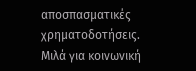αποσπασματικές χρηματοδοτήσεις.
Μιλά για κοινωνική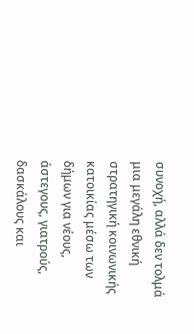συνοχή, αλλά δεν τολμά μια μεγάλη εθνική στρατηγική κοινωνικής κατοικίας μέσω των δήμων για νέους, άστεγους, γιατρούς, δασκάλους και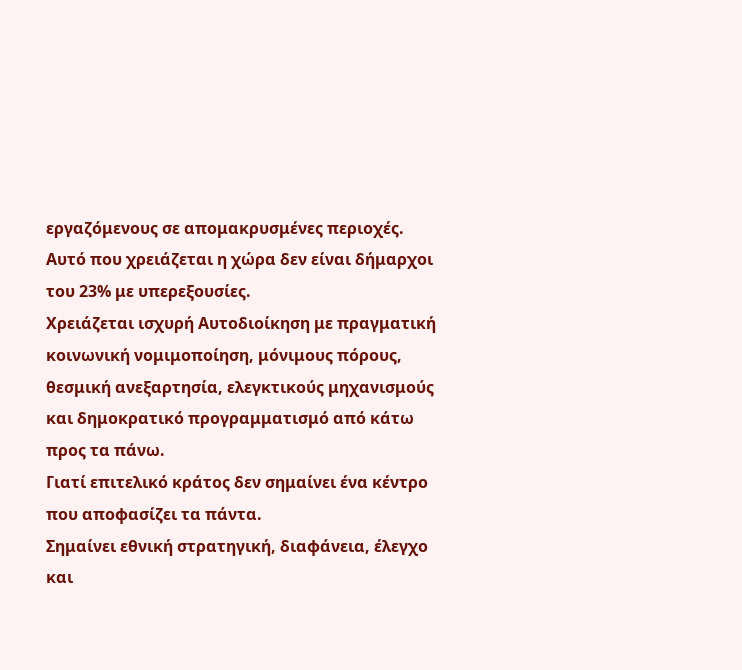εργαζόμενους σε απομακρυσμένες περιοχές.
Αυτό που χρειάζεται η χώρα δεν είναι δήμαρχοι του 23% με υπερεξουσίες.
Χρειάζεται ισχυρή Αυτοδιοίκηση με πραγματική κοινωνική νομιμοποίηση, μόνιμους πόρους, θεσμική ανεξαρτησία, ελεγκτικούς μηχανισμούς και δημοκρατικό προγραμματισμό από κάτω προς τα πάνω.
Γιατί επιτελικό κράτος δεν σημαίνει ένα κέντρο που αποφασίζει τα πάντα.
Σημαίνει εθνική στρατηγική, διαφάνεια, έλεγχο και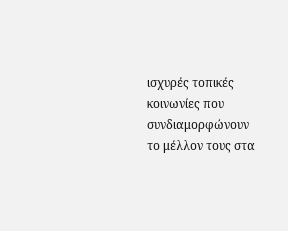ισχυρές τοπικές κοινωνίες που συνδιαμορφώνουν το μέλλον τους στα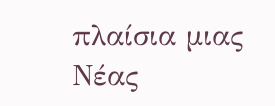πλαίσια μιας Νέας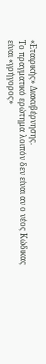«Εταιρικής» Διακυβέρνησης.
Το πραγματικό ερώτημα λοιπόν δεν είναι αν ο νέος Κώδικας είναι «γρήγορος»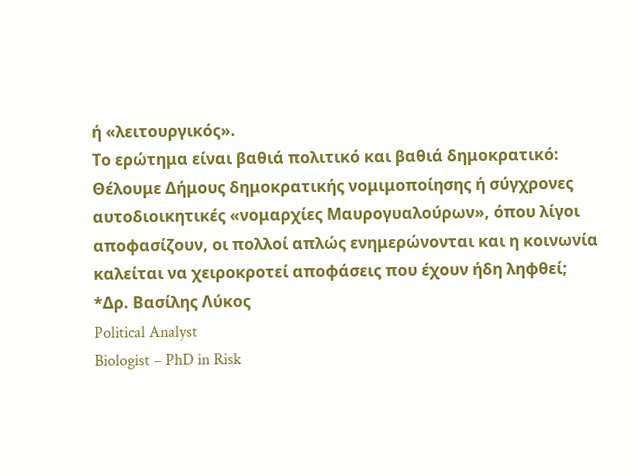ή «λειτουργικός».
Το ερώτημα είναι βαθιά πολιτικό και βαθιά δημοκρατικό:
Θέλουμε Δήμους δημοκρατικής νομιμοποίησης ή σύγχρονες αυτοδιοικητικές «νομαρχίες Μαυρογυαλούρων», όπου λίγοι αποφασίζουν, οι πολλοί απλώς ενημερώνονται και η κοινωνία καλείται να χειροκροτεί αποφάσεις που έχουν ήδη ληφθεί;
*Δρ. Βασίλης Λύκος
Political Analyst
Biologist – PhD in Risk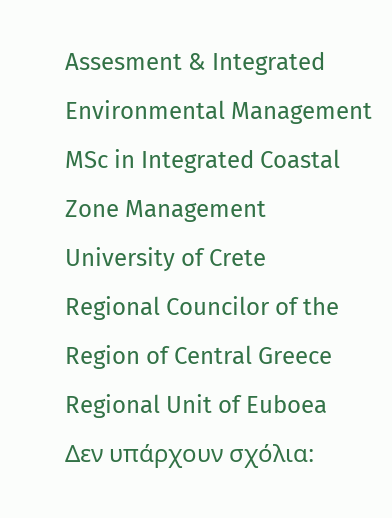Assesment & Integrated Environmental Management
MSc in Integrated Coastal Zone Management
University of Crete
Regional Councilor of the Region of Central Greece
Regional Unit of Euboea
Δεν υπάρχουν σχόλια: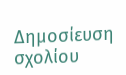Δημοσίευση σχολίου